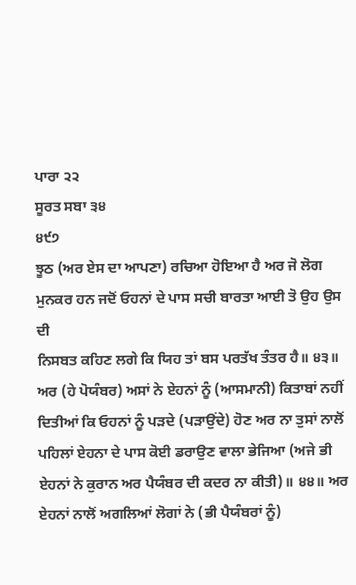ਪਾਰਾ ੨੨
ਸੂਰਤ ਸਬਾ ੩੪
੪੯੭
ਝੂਠ (ਅਰ ਏਸ ਦਾ ਆਪਣਾ) ਰਚਿਆ ਹੋਇਆ ਹੈ ਅਰ ਜੋ ਲੋਗ ਮੁਨਕਰ ਹਨ ਜਦੋਂ ਓਹਨਾਂ ਦੇ ਪਾਸ ਸਚੀ ਬਾਰਤਾ ਆਈ ਤੋ ਉਹ ਉਸ ਦੀ
ਨਿਸਬਤ ਕਹਿਣ ਲਗੇ ਕਿ ਯਿਹ ਤਾਂ ਬਸ ਪਰਤੱਖ ਤੰਤਰ ਹੈ॥ ੪੩॥
ਅਰ (ਹੇ ਪੋਯੰਬਰ) ਅਸਾਂ ਨੇ ਏਹਨਾਂ ਨੂੰ (ਆਸਮਾਨੀ) ਕਿਤਾਬਾਂ ਨਹੀਂ
ਦਿਤੀਆਂ ਕਿ ਓਹਨਾਂ ਨੂੰ ਪੜਦੇ (ਪੜਾਉਂਦੇ) ਹੋਣ ਅਰ ਨਾ ਤੁਸਾਂ ਨਾਲੋਂ
ਪਹਿਲਾਂ ਏਹਨਾ ਦੇ ਪਾਸ ਕੋਈ ਡਰਾਉਣ ਵਾਲਾ ਭੇਜਿਆ (ਅਜੇ ਭੀ
ਏਹਨਾਂ ਨੇ ਕੁਰਾਨ ਅਰ ਪੈਯੰਬਰ ਦੀ ਕਦਰ ਨਾ ਕੀਤੀ)॥ ੪੪॥ ਅਰ
ਏਹਨਾਂ ਨਾਲੋਂ ਅਗਲਿਆਂ ਲੋਗਾਂ ਨੇ (ਭੀ ਪੈਯੰਬਰਾਂ ਨੂੰ)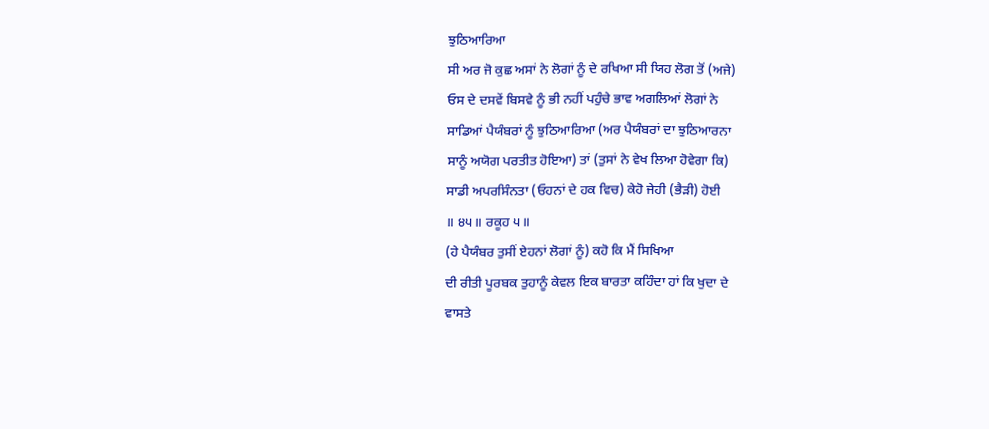ਝੁਠਿਆਰਿਆ
ਸੀ ਅਰ ਜੋ ਕੁਛ ਅਸਾਂ ਨੇ ਲੋਗਾਂ ਨੂੰ ਦੇ ਰਖਿਆ ਸੀ ਯਿਹ ਲੋਗ ਤੋਂ (ਅਜੇ)
ਓਸ ਦੇ ਦਸਵੇਂ ਬਿਸਵੇ ਨੂੰ ਭੀ ਨਹੀਂ ਪਹੁੰਚੇ ਭਾਵ ਅਗਲਿਆਂ ਲੋਗਾਂ ਨੇ
ਸਾਡਿਆਂ ਪੈਯੰਬਰਾਂ ਨੂੰ ਝੁਠਿਆਰਿਆ (ਅਰ ਪੈਯੰਬਰਾਂ ਦਾ ਝੁਠਿਆਰਨਾ
ਸਾਨੂੰ ਅਯੋਗ ਪਰਤੀਤ ਹੋਇਆ) ਤਾਂ (ਤੁਸਾਂ ਨੇ ਵੇਖ ਲਿਆ ਹੋਵੇਗਾ ਕਿ)
ਸਾਡੀ ਅਪਰਸਿੰਨਤਾ (ਓਹਨਾਂ ਦੇ ਹਕ ਵਿਚ) ਕੇਹੋ ਜੇਹੀ (ਭੈੜੀ) ਹੋਈ
॥ ੪੫॥ ਰਕੂਹ ੫॥
(ਹੇ ਪੈਯੰਬਰ ਤੁਸੀਂ ਏਹਨਾਂ ਲੋਗਾਂ ਨੂੰ) ਕਹੋ ਕਿ ਮੈਂ ਸਿਖਿਆ
ਦੀ ਰੀਤੀ ਪੂਰਬਕ ਤੁਹਾਨੂੰ ਕੇਵਲ ਇਕ ਬਾਰਤਾ ਕਹਿੰਦਾ ਹਾਂ ਕਿ ਖੁਦਾ ਦੇ
ਵਾਸਤੇ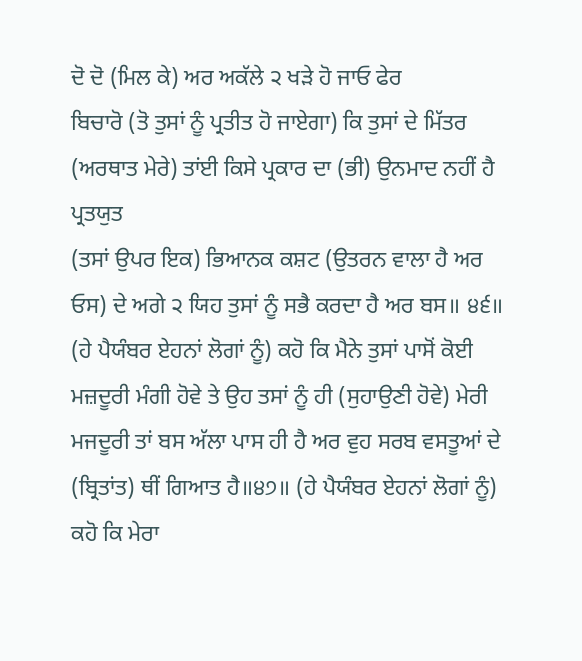ਦੋ ਦੋ (ਮਿਲ ਕੇ) ਅਰ ਅਕੱਲੇ ੨ ਖੜੇ ਹੋ ਜਾਓ ਫੇਰ
ਬਿਚਾਰੋ (ਤੋ ਤੁਸਾਂ ਨੂੰ ਪ੍ਰਤੀਤ ਹੋ ਜਾਏਗਾ) ਕਿ ਤੁਸਾਂ ਦੇ ਮਿੱਤਰ (ਅਰਥਾਤ ਮੇਰੇ) ਤਾਂਈ ਕਿਸੇ ਪ੍ਰਕਾਰ ਦਾ (ਭੀ) ਉਨਮਾਦ ਨਹੀਂ ਹੈ ਪ੍ਰਤਯੁਤ
(ਤਸਾਂ ਉਪਰ ਇਕ) ਭਿਆਨਕ ਕਸ਼ਟ (ਉਤਰਨ ਵਾਲਾ ਹੈ ਅਰ
ਓਸ) ਦੇ ਅਗੇ ੨ ਯਿਹ ਤੁਸਾਂ ਨੂੰ ਸਭੈ ਕਰਦਾ ਹੈ ਅਰ ਬਸ॥ ੪੬॥
(ਹੇ ਪੈਯੰਬਰ ਏਹਨਾਂ ਲੋਗਾਂ ਨੂੰ) ਕਹੋ ਕਿ ਮੈਨੇ ਤੁਸਾਂ ਪਾਸੋਂ ਕੋਈ
ਮਜ਼ਦੂਰੀ ਮੰਗੀ ਹੋਵੇ ਤੇ ਉਹ ਤਸਾਂ ਨੂੰ ਹੀ (ਸੁਹਾਉਣੀ ਹੋਵੇ) ਮੇਰੀ
ਮਜਦੂਰੀ ਤਾਂ ਬਸ ਅੱਲਾ ਪਾਸ ਹੀ ਹੈ ਅਰ ਵੁਹ ਸਰਬ ਵਸਤੂਆਂ ਦੇ
(ਬ੍ਰਿਤਾਂਤ) ਥੀਂ ਗਿਆਤ ਹੈ॥੪੭॥ (ਹੇ ਪੈਯੰਬਰ ਏਹਨਾਂ ਲੋਗਾਂ ਨੂੰ)
ਕਹੋ ਕਿ ਮੇਰਾ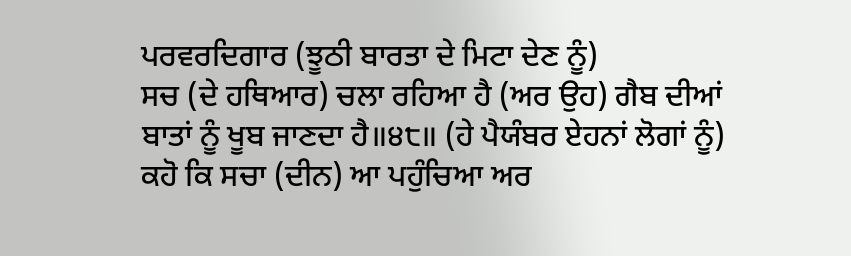ਪਰਵਰਦਿਗਾਰ (ਝੂਠੀ ਬਾਰਤਾ ਦੇ ਮਿਟਾ ਦੇਣ ਨੂੰ)
ਸਚ (ਦੇ ਹਥਿਆਰ) ਚਲਾ ਰਹਿਆ ਹੈ (ਅਰ ਉਹ) ਗੈਬ ਦੀਆਂ
ਬਾਤਾਂ ਨੂੰ ਖੂਬ ਜਾਣਦਾ ਹੈ॥੪੮॥ (ਹੇ ਪੈਯੰਬਰ ਏਹਨਾਂ ਲੋਗਾਂ ਨੂੰ)
ਕਹੋ ਕਿ ਸਚਾ (ਦੀਨ) ਆ ਪਹੁੰਚਿਆ ਅਰ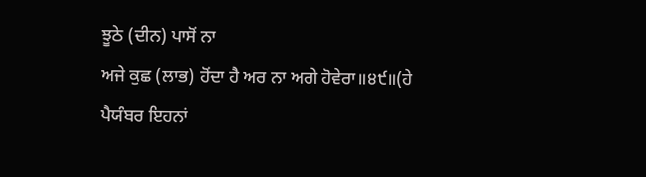ਝੂਠੇ (ਦੀਨ) ਪਾਸੋਂ ਨਾ
ਅਜੇ ਕੁਛ (ਲਾਭ) ਹੋਂਦਾ ਹੈ ਅਰ ਨਾ ਅਗੇ ਹੋਵੇਰਾ॥੪੯॥(ਹੇ
ਪੈਯੰਬਰ ਇਹਨਾਂ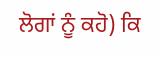ਲੋਗਾਂ ਨੂੰ ਕਹੋ) ਕਿ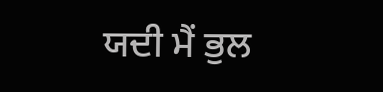ਯਦੀ ਮੈਂ ਭੁਲ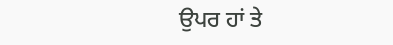ਉਪਰ ਹਾਂ ਤੇ